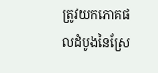ត្រូវយកភោគផលដំបូងនៃស្រែ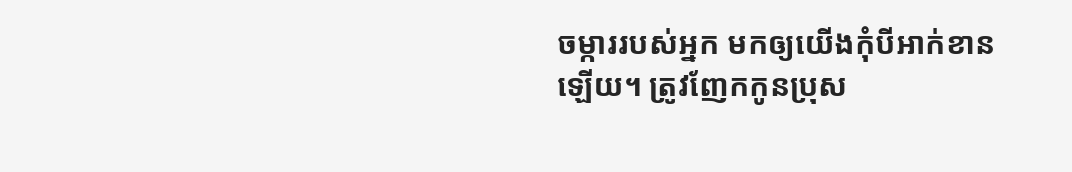ចម្ការរបស់អ្នក មកឲ្យយើងកុំបីអាក់ខានឡើយ។ ត្រូវញែកកូនប្រុស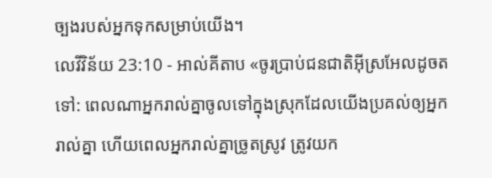ច្បងរបស់អ្នកទុកសម្រាប់យើង។
លេវីវិន័យ 23:10 - អាល់គីតាប «ចូរប្រាប់ជនជាតិអ៊ីស្រអែលដូចតទៅ: ពេលណាអ្នករាល់គ្នាចូលទៅក្នុងស្រុកដែលយើងប្រគល់ឲ្យអ្នករាល់គ្នា ហើយពេលអ្នករាល់គ្នាច្រូតស្រូវ ត្រូវយក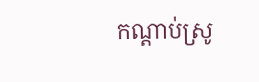កណ្តាប់ស្រូ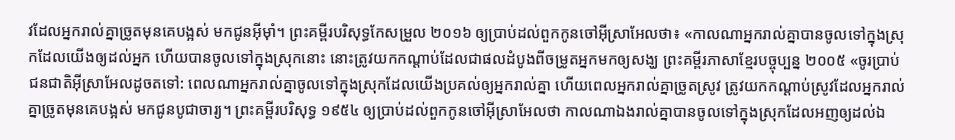វដែលអ្នករាល់គ្នាច្រូតមុនគេបង្អស់ មកជូនអ៊ីមុាំ។ ព្រះគម្ពីរបរិសុទ្ធកែសម្រួល ២០១៦ ឲ្យប្រាប់ដល់ពួកកូនចៅអ៊ីស្រាអែលថា៖ «កាលណាអ្នករាល់គ្នាបានចូលទៅក្នុងស្រុកដែលយើងឲ្យដល់អ្នក ហើយបានចូលទៅក្នុងស្រុកនោះ នោះត្រូវយកកណ្ដាប់ដែលជាផលដំបូងពីចម្រូតអ្នកមកឲ្យសង្ឃ ព្រះគម្ពីរភាសាខ្មែរបច្ចុប្បន្ន ២០០៥ «ចូរប្រាប់ជនជាតិអ៊ីស្រាអែលដូចតទៅ: ពេលណាអ្នករាល់គ្នាចូលទៅក្នុងស្រុកដែលយើងប្រគល់ឲ្យអ្នករាល់គ្នា ហើយពេលអ្នករាល់គ្នាច្រូតស្រូវ ត្រូវយកកណ្ដាប់ស្រូវដែលអ្នករាល់គ្នាច្រូតមុនគេបង្អស់ មកជូនបូជាចារ្យ។ ព្រះគម្ពីរបរិសុទ្ធ ១៩៥៤ ឲ្យប្រាប់ដល់ពួកកូនចៅអ៊ីស្រាអែលថា កាលណាឯងរាល់គ្នាបានចូលទៅក្នុងស្រុកដែលអញឲ្យដល់ឯ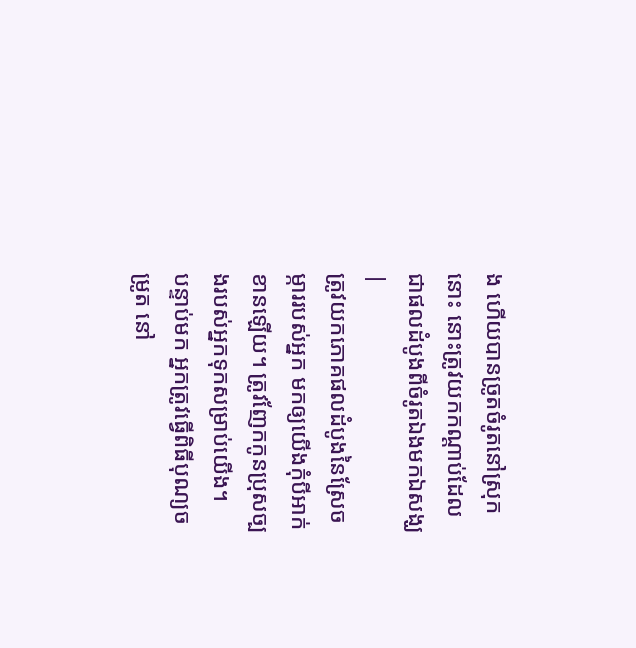ង ហើយបានច្រូតចំរូតនៅស្រុកនោះ នោះត្រូវយកកណ្តាប់ដែលជាផលដំបូងពីចំរូតឯងមកឯសង្ឃ |
ត្រូវយកភោគផលដំបូងនៃស្រែចម្ការរបស់អ្នក មកឲ្យយើងកុំបីអាក់ខានឡើយ។ ត្រូវញែកកូនប្រុសច្បងរបស់អ្នកទុកសម្រាប់យើង។
បន្ទាប់មក អ្នកត្រូវធ្វើពិធីបុណ្យចម្រូត នៅ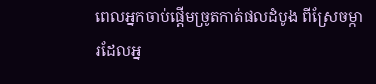ពេលអ្នកចាប់ផ្តើមច្រូតកាត់ផលដំបូង ពីស្រែចម្ការដែលអ្ន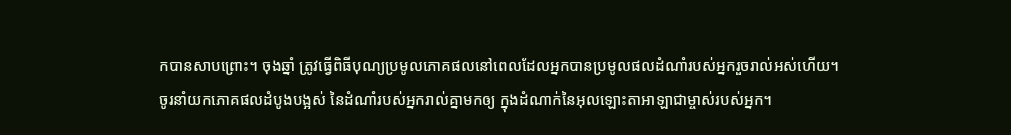កបានសាបព្រោះ។ ចុងឆ្នាំ ត្រូវធ្វើពិធីបុណ្យប្រមូលភោគផលនៅពេលដែលអ្នកបានប្រមូលផលដំណាំរបស់អ្នករួចរាល់អស់ហើយ។
ចូរនាំយកភោគផលដំបូងបង្អស់ នៃដំណាំរបស់អ្នករាល់គ្នាមកឲ្យ ក្នុងដំណាក់នៃអុលឡោះតាអាឡាជាម្ចាស់របស់អ្នក។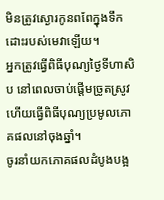មិនត្រូវស្ងោរកូនពពែក្នុងទឹកដោះរបស់មេវាឡើយ។
អ្នកត្រូវធ្វើពិធីបុណ្យថ្ងៃទីហាសិប នៅពេលចាប់ផ្តើមច្រូតស្រូវ ហើយធ្វើពិធីបុណ្យប្រមូលភោគផលនៅចុងឆ្នាំ។
ចូរនាំយកភោគផលដំបូងបង្អ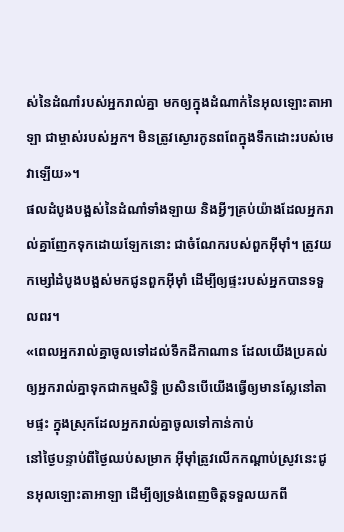ស់នៃដំណាំរបស់អ្នករាល់គ្នា មកឲ្យក្នុងដំណាក់នៃអុលឡោះតាអាឡា ជាម្ចាស់របស់អ្នក។ មិនត្រូវស្ងោរកូនពពែក្នុងទឹកដោះរបស់មេវាឡើយ»។
ផលដំបូងបង្អស់នៃដំណាំទាំងឡាយ និងអ្វីៗគ្រប់យ៉ាងដែលអ្នករាល់គ្នាញែកទុកដោយឡែកនោះ ជាចំណែករបស់ពួកអ៊ីមុាំ។ ត្រូវយកម្សៅដំបូងបង្អស់មកជូនពួកអ៊ីមុាំ ដើម្បីឲ្យផ្ទះរបស់អ្នកបានទទួលពរ។
«ពេលអ្នករាល់គ្នាចូលទៅដល់ទឹកដីកាណាន ដែលយើងប្រគល់ឲ្យអ្នករាល់គ្នាទុកជាកម្មសិទ្ធិ ប្រសិនបើយើងធ្វើឲ្យមានស្លែនៅតាមផ្ទះ ក្នុងស្រុកដែលអ្នករាល់គ្នាចូលទៅកាន់កាប់
នៅថ្ងៃបន្ទាប់ពីថ្ងៃឈប់សម្រាក អ៊ីមុាំត្រូវលើកកណ្តាប់ស្រូវនេះជូនអុលឡោះតាអាឡា ដើម្បីឲ្យទ្រង់ពេញចិត្តទទួលយកពី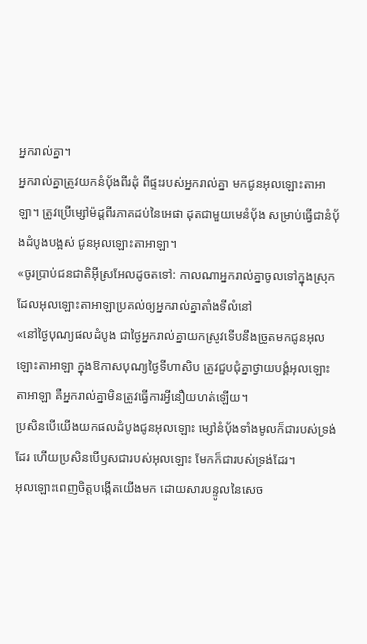អ្នករាល់គ្នា។
អ្នករាល់គ្នាត្រូវយកនំបុ័ងពីរដុំ ពីផ្ទះរបស់អ្នករាល់គ្នា មកជូនអុលឡោះតាអាឡា។ ត្រូវប្រើម្សៅម៉ដ្តពីរភាគដប់នៃអេផា ដុតជាមួយមេនំបុ័ង សម្រាប់ធ្វើជានំបុ័ងដំបូងបង្អស់ ជូនអុលឡោះតាអាឡា។
«ចូរប្រាប់ជនជាតិអ៊ីស្រអែលដូចតទៅ: កាលណាអ្នករាល់គ្នាចូលទៅក្នុងស្រុកដែលអុលឡោះតាអាឡាប្រគល់ឲ្យអ្នករាល់គ្នាតាំងទីលំនៅ
«នៅថ្ងៃបុណ្យផលដំបូង ជាថ្ងៃអ្នករាល់គ្នាយកស្រូវទើបនឹងច្រូតមកជូនអុលឡោះតាអាឡា ក្នុងឱកាសបុណ្យថ្ងៃទីហាសិប ត្រូវជួបជុំគ្នាថ្វាយបង្គំអុលឡោះតាអាឡា គឺអ្នករាល់គ្នាមិនត្រូវធ្វើការអ្វីនឿយហត់ឡើយ។
ប្រសិនបើយើងយកផលដំបូងជូនអុលឡោះ ម្សៅនំបុ័ងទាំងមូលក៏ជារបស់ទ្រង់ដែរ ហើយប្រសិនបើឫសជារបស់អុលឡោះ មែកក៏ជារបស់ទ្រង់ដែរ។
អុលឡោះពេញចិត្តបង្កើតយើងមក ដោយសារបន្ទូលនៃសេច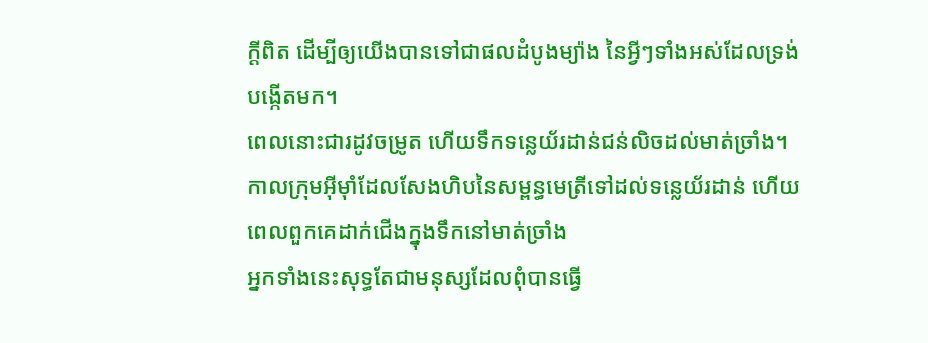ក្ដីពិត ដើម្បីឲ្យយើងបានទៅជាផលដំបូងម្យ៉ាង នៃអ្វីៗទាំងអស់ដែលទ្រង់បង្កើតមក។
ពេលនោះជារដូវចម្រូត ហើយទឹកទន្លេយ័រដាន់ជន់លិចដល់មាត់ច្រាំង។ កាលក្រុមអ៊ីមុាំដែលសែងហិបនៃសម្ពន្ធមេត្រីទៅដល់ទន្លេយ័រដាន់ ហើយពេលពួកគេដាក់ជើងក្នុងទឹកនៅមាត់ច្រាំង
អ្នកទាំងនេះសុទ្ធតែជាមនុស្សដែលពុំបានធ្វើ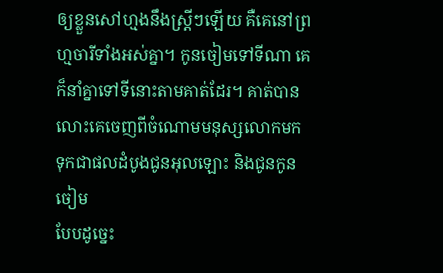ឲ្យខ្លួនសៅហ្មងនឹងស្ដ្រីៗឡើយ គឺគេនៅព្រហ្មចារីទាំងអស់គ្នា។ កូនចៀមទៅទីណា គេក៏នាំគ្នាទៅទីនោះតាមគាត់ដែរ។ គាត់បានលោះគេចេញពីចំណោមមនុស្សលោកមក ទុកជាផលដំបូងជូនអុលឡោះ និងជូនកូនចៀម
បែបដូច្នេះ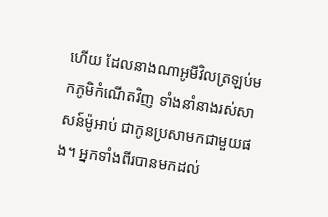ហើយ ដែលនាងណាអូមីវិលត្រឡប់មកភូមិកំណើតវិញ ទាំងនាំនាងរស់សាសន៍ម៉ូអាប់ ជាកូនប្រសាមកជាមួយផង។ អ្នកទាំងពីរបានមកដល់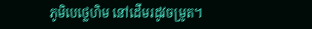ភូមិបេថ្លេហិម នៅដើមរដូវចម្រូត។